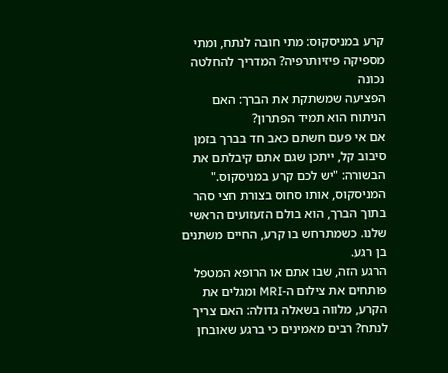קרע במניסקוס: מתי חובה לנתח, ומתי מספיקה פיזיותרפיה? המדריך להחלטה נכונה
הפציעה שמשתקת את הברך: האם הניתוח הוא תמיד הפתרון?
אם אי פעם חשתם כאב חד בברך בזמן סיבוב קל, ייתכן שגם אתם קיבלתם את הבשורה: "יש לכם קרע במניסקוס." המניסקוס, אותו סחוס בצורת חצי סהר בתוך הברך, הוא בולם הזעזועים הראשי שלנו. כשמתרחש בו קרע, החיים משתנים בן רגע.
הרגע הזה, שבו אתם או הרופא המטפל פותחים את צילום ה-MRI ומגלים את הקרע, מלווה בשאלה גדולה: האם צריך לנתח? רבים מאמינים כי ברגע שאובחן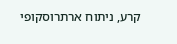קרע, ניתוח ארתרוסקופי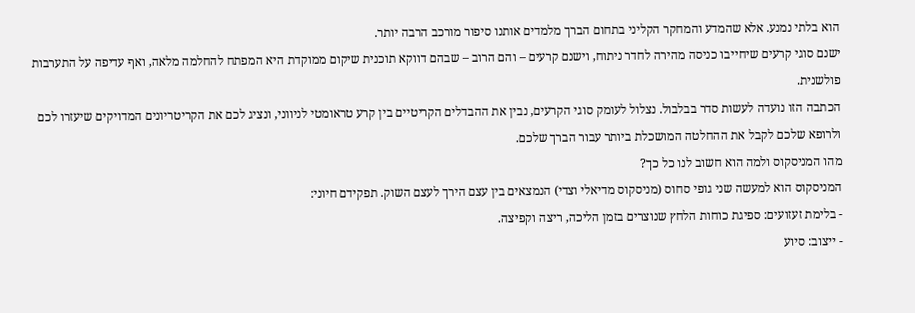הוא בלתי נמנע. אלא שהמדע והמחקר הקליני בתחום הברך מלמדים אותנו סיפור מורכב הרבה יותר.
ישנם סוגי קרעים שיחייבו כניסה מהירה לחדר ניתוח, וישנם קרעים – והם הרוב – שבהם דווקא תוכנית שיקום ממוקדת היא המפתח להחלמה מלאה, ואף עדיפה על התערבות פולשנית.
הכתבה הזו נועדה לעשות סדר בבלבול. נצלול לעומק סוגי הקרעים, נבין את ההבדלים הקריטיים בין קרע טראומטי לניווני, ונציג לכם את הקריטריונים המדויקים שיעזרו לכם ולרופא שלכם לקבל את ההחלטה המושכלת ביותר עבור הברך שלכם.
מהו המניסקוס ולמה הוא חשוב לנו כל כך?
המניסקוס הוא למעשה שני גופי סחוס (מניסקוס מדיאלי וצדי) הנמצאים בין עצם הירך לעצם השוק. תפקידם חיוני:
- בלימת זעזועים: ספיגת כוחות הלחץ שנוצרים בזמן הליכה, ריצה וקפיצה.
- ייצוב: סיוע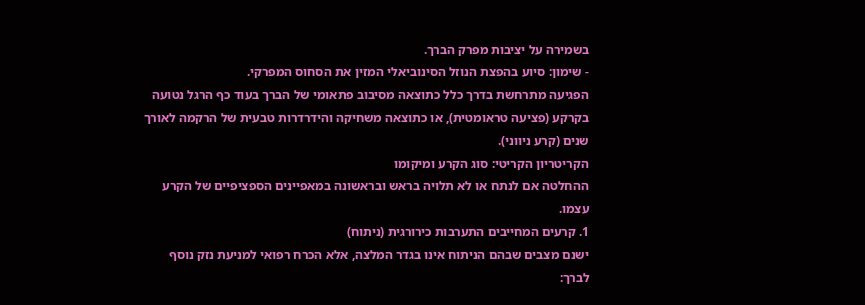בשמירה על יציבות מפרק הברך.
- שימון: סיוע בהפצת הנוזל הסינוביאלי המזין את הסחוס המפרקי.
הפגיעה מתרחשת בדרך כלל כתוצאה מסיבוב פתאומי של הברך בעוד כף הרגל נטועה בקרקע (פציעה טראומטית), או כתוצאה משחיקה והידרדרות טבעית של הרקמה לאורך שנים (קרע ניווני).
הקריטריון הקריטי: סוג הקרע ומיקומו
ההחלטה אם לנתח או לא תלויה בראש ובראשונה במאפיינים הספציפיים של הקרע עצמו.
1. קרעים המחייבים התערבות כירורגית (ניתוח)
ישנם מצבים שבהם הניתוח אינו בגדר המלצה, אלא הכרח רפואי למניעת נזק נוסף לברך: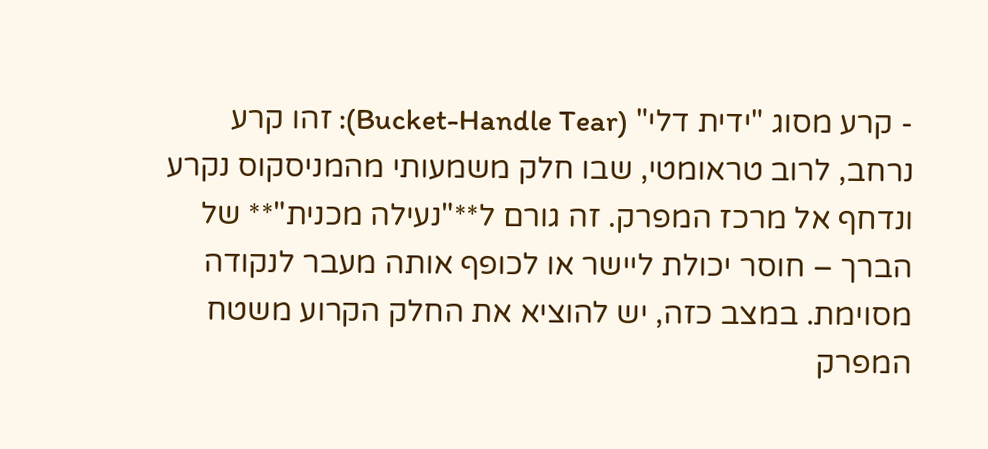- קרע מסוג "ידית דלי" (Bucket-Handle Tear): זהו קרע נרחב, לרוב טראומטי, שבו חלק משמעותי מהמניסקוס נקרע ונדחף אל מרכז המפרק. זה גורם ל**"נעילה מכנית"** של הברך – חוסר יכולת ליישר או לכופף אותה מעבר לנקודה מסוימת. במצב כזה, יש להוציא את החלק הקרוע משטח המפרק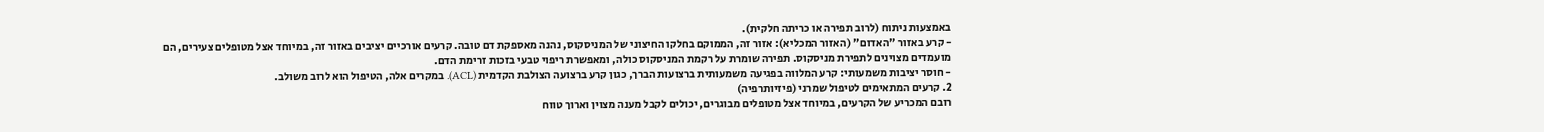באמצעות ניתוח (לרוב תפירה או כריתה חלקית).
- קרע באזור "האדום" (האזור המכליא): אזור זה, הממוקם בחלקו החיצוני של המניסקוס, נהנה מאספקת דם טובה. קרעים אורכיים יציבים באזור זה, במיוחד אצל מטופלים צעירים, הם מועמדים מצוינים לתפירת מניסקוס. תפירה שומרת על רקמת המניסקוס כולה, ומאפשרת ריפוי טבעי בזכות זרימת הדם.
- חוסר יציבות משמעותי: קרע המלווה בפגיעה משמעותית ברצועות הברך, כגון קרע ברצועה הצולבת הקדמית (ACL). במקרים אלה, הטיפול הוא לרוב משולב.
2. קרעים המתאימים לטיפול שמרני (פיזיותרפיה)
רובם המכריע של הקרעים, במיוחד אצל מטופלים מבוגרים, יכולים לקבל מענה מצוין וארוך טווח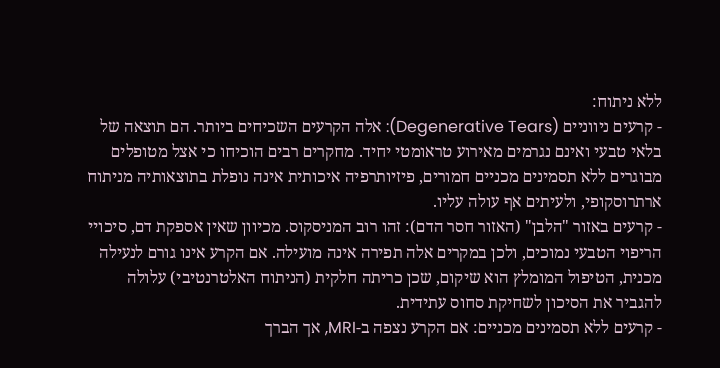ללא ניתוח:
- קרעים ניווניים (Degenerative Tears): אלה הקרעים השכיחים ביותר. הם תוצאה של בלאי טבעי ואינם נגרמים מאירוע טראומטי יחיד. מחקרים רבים הוכיחו כי אצל מטופלים מבוגרים ללא תסמינים מכניים חמורים, פיזיותרפיה איכותית אינה נופלת בתוצאותיה מניתוח ארתרוסקופי, ולעיתים אף עולה עליו.
- קרעים באזור "הלבן" (האזור חסר הדם): זהו רוב המניסקוס. מכיוון שאין אספקת דם, סיכויי הריפוי הטבעי נמוכים, ולכן במקרים אלה תפירה אינה מועילה. אם הקרע אינו גורם לנעילה מכנית, הטיפול המומלץ הוא שיקום, שכן כריתה חלקית (הניתוח האלטרנטיבי) עלולה להגביר את הסיכון לשחיקת סחוס עתידית.
- קרעים ללא תסמינים מכניים: אם הקרע נצפה ב-MRI, אך הברך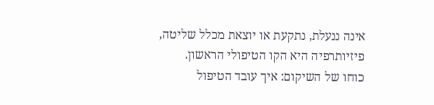אינה ננעלת, נתקעת או יוצאת מכלל שליטה, פיזיותרפיה היא הקו הטיפולי הראשון.
כוחו של השיקום: איך עובד הטיפול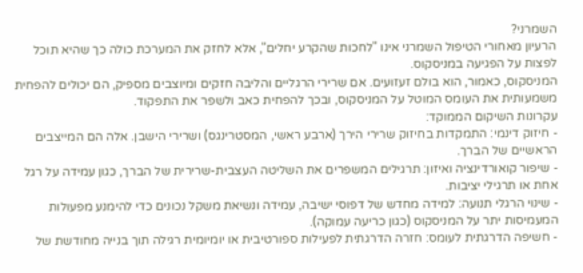השמרני?
הרעיון מאחורי הטיפול השמרני אינו "לחכות שהקרע יחלים", אלא לחזק את המערכת כולה כך שהיא תוכל לפצות על הפגיעה במניסקוס.
המניסקוס, כאמור, הוא בולם זעזועים. אם שרירי הרגליים והליבה חזקים ומיוצבים מספיק, הם יכולים להפחית משמעותית את העומס המוטל על המניסקוס, ובכך להפחית כאב ולשפר את התפקוד.
עקרונות השיקום הממוקד:
- חיזוק דינמי: התמקדות בחיזוק שרירי הירך (ארבע ראשי, המסטרינגס) ושרירי הישבן. אלה הם המייצבים הראשיים של הברך.
- שיפור קואורדינציה ואיזון: תרגילים המשפרים את השליטה העצבית-שרירית של הברך, כגון עמידה על רגל אחת או תרגילי יציבות.
- שינוי הרגלי תנועה: למידה מחדש של דפוסי ישיבה, עמידה ונשיאת משקל נכונים כדי להימנע מפעולות המעמיסות יתר על המניסקוס (כגון כריעה עמוקה).
- חשיפה הדרגתית לעומס: חזרה הדרגתית לפעילות ספורטיבית או יומיומית רגילה תוך בנייה מחודשת של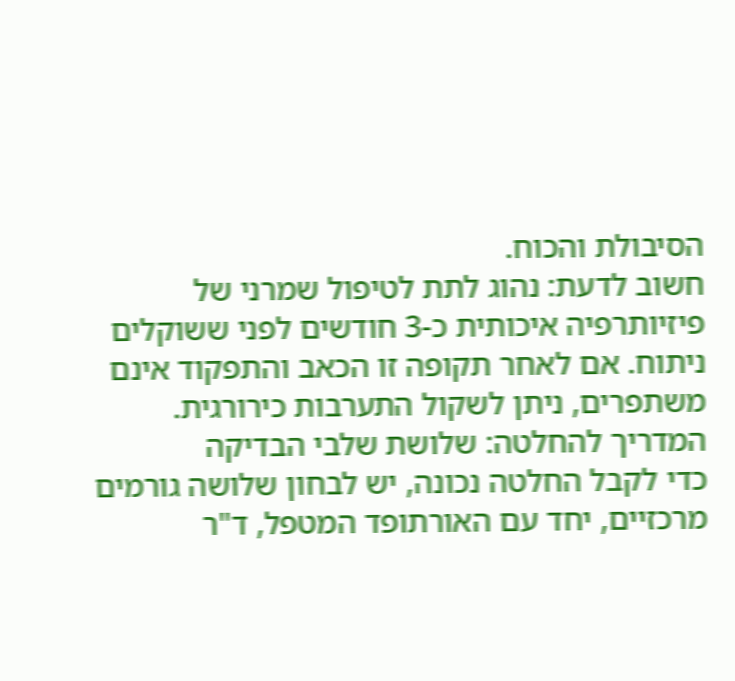הסיבולת והכוח.
חשוב לדעת: נהוג לתת לטיפול שמרני של פיזיותרפיה איכותית כ-3 חודשים לפני ששוקלים ניתוח. אם לאחר תקופה זו הכאב והתפקוד אינם משתפרים, ניתן לשקול התערבות כירורגית.
המדריך להחלטה: שלושת שלבי הבדיקה
כדי לקבל החלטה נכונה, יש לבחון שלושה גורמים מרכזיים, יחד עם האורתופד המטפל, ד"ר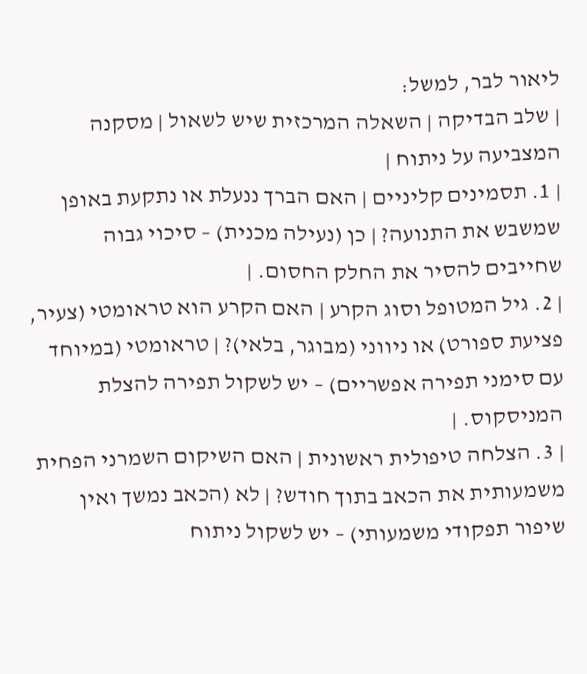ליאור לבר, למשל:
| שלב הבדיקה | השאלה המרכזית שיש לשאול | מסקנה המצביעה על ניתוח |
| 1. תסמינים קליניים | האם הברך ננעלת או נתקעת באופן שמשבש את התנועה? | כן (נעילה מכנית) – סיכוי גבוה שחייבים להסיר את החלק החסום. |
| 2. גיל המטופל וסוג הקרע | האם הקרע הוא טראומטי (צעיר, פציעת ספורט) או ניווני (מבוגר, בלאי)? | טראומטי (במיוחד עם סימני תפירה אפשריים) – יש לשקול תפירה להצלת המניסקוס. |
| 3. הצלחה טיפולית ראשונית | האם השיקום השמרני הפחית משמעותית את הכאב בתוך חודש? | לא (הכאב נמשך ואין שיפור תפקודי משמעותי) – יש לשקול ניתוח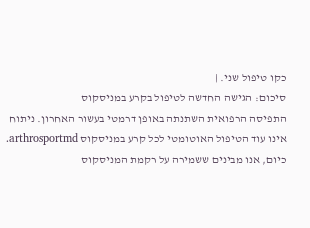כקו טיפול שני. |
סיכום: הגישה החדשה לטיפול בקרע במניסקוס
התפיסה הרפואית השתנתה באופן דרמטי בעשור האחרון. ניתוח אינו עוד הטיפול האוטומטי לכל קרע במניסקוס arthrosportmd. כיום, אנו מבינים ששמירה על רקמת המניסקוס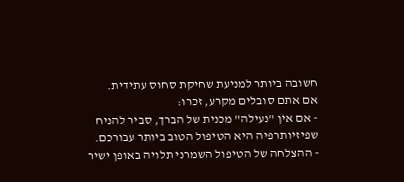חשובה ביותר למניעת שחיקת סחוס עתידית.
אם אתם סובלים מקרע, זכרו:
- אם אין "נעילה" מכנית של הברך, סביר להניח שפיזיותרפיה היא הטיפול הטוב ביותר עבורכם.
- ההצלחה של הטיפול השמרני תלויה באופן ישיר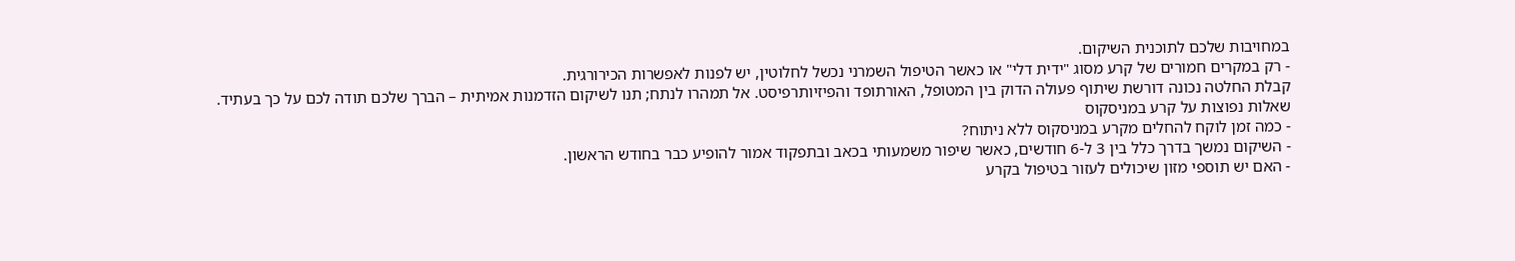במחויבות שלכם לתוכנית השיקום.
- רק במקרים חמורים של קרע מסוג "ידית דלי" או כאשר הטיפול השמרני נכשל לחלוטין, יש לפנות לאפשרות הכירורגית.
קבלת החלטה נכונה דורשת שיתוף פעולה הדוק בין המטופל, האורתופד והפיזיותרפיסט. אל תמהרו לנתח; תנו לשיקום הזדמנות אמיתית – הברך שלכם תודה לכם על כך בעתיד.
שאלות נפוצות על קרע במניסקוס
- כמה זמן לוקח להחלים מקרע במניסקוס ללא ניתוח?
- השיקום נמשך בדרך כלל בין 3 ל-6 חודשים, כאשר שיפור משמעותי בכאב ובתפקוד אמור להופיע כבר בחודש הראשון.
- האם יש תוספי מזון שיכולים לעזור בטיפול בקרע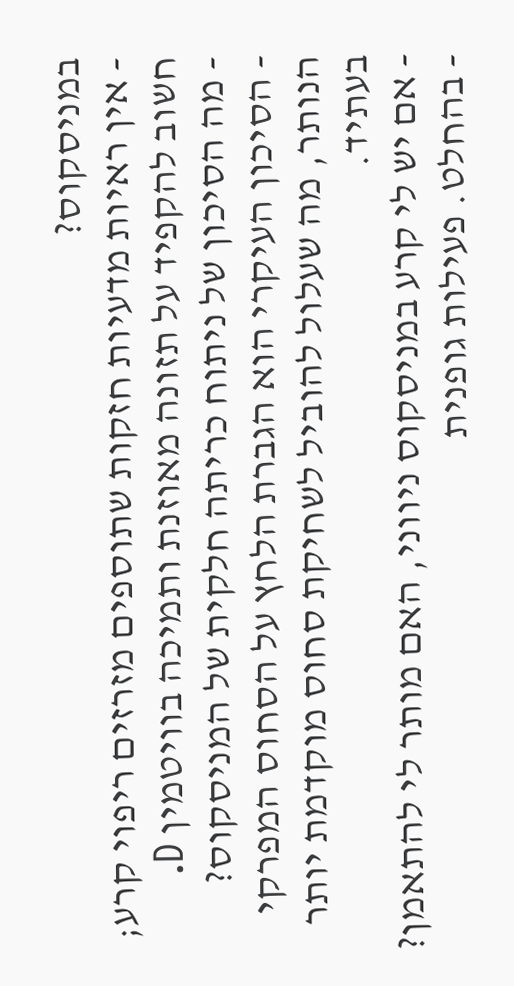במניסקוס?
- אין ראיות מדעיות חזקות שתוספים מזרזים ריפוי קרע; חשוב להקפיד על תזונה מאוזנת ותמיכה בוויטמין D.
- מה הסיכון של ניתוח כריתה חלקית של המניסקוס?
- הסיכון העיקרי הוא הגברת הלחץ על הסחוס המפרקי הנותר, מה שעלול להוביל לשחיקת סחוס מוקדמת יותר בעתיד.
- אם יש לי קרע במניסקוס ניווני, האם מותר לי להתאמן?
- בהחלט. פעילות גופנית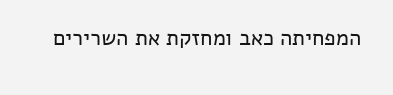המפחיתה כאב ומחזקת את השרירים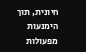חיונית, תוך הימנעות מפעולות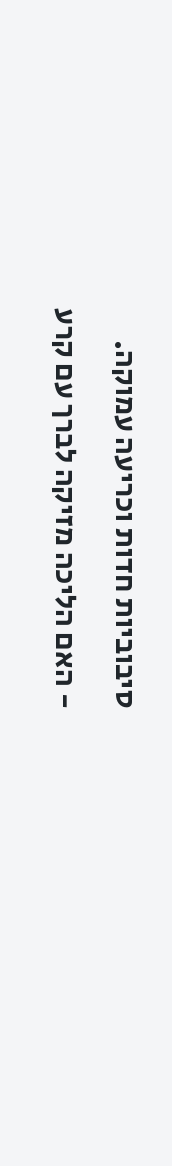סיבוביות חדות וכריעה עמוקה.
- האם הליכה מזיקה לברך עם קרע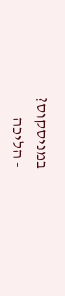במניסקוס?
- הליכה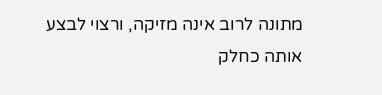מתונה לרוב אינה מזיקה, ורצוי לבצע אותה כחלק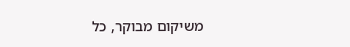משיקום מבוקר, כל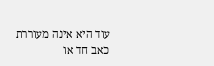עוד היא אינה מעוררת כאב חד או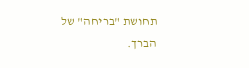תחושת "בריחה" של הברך.